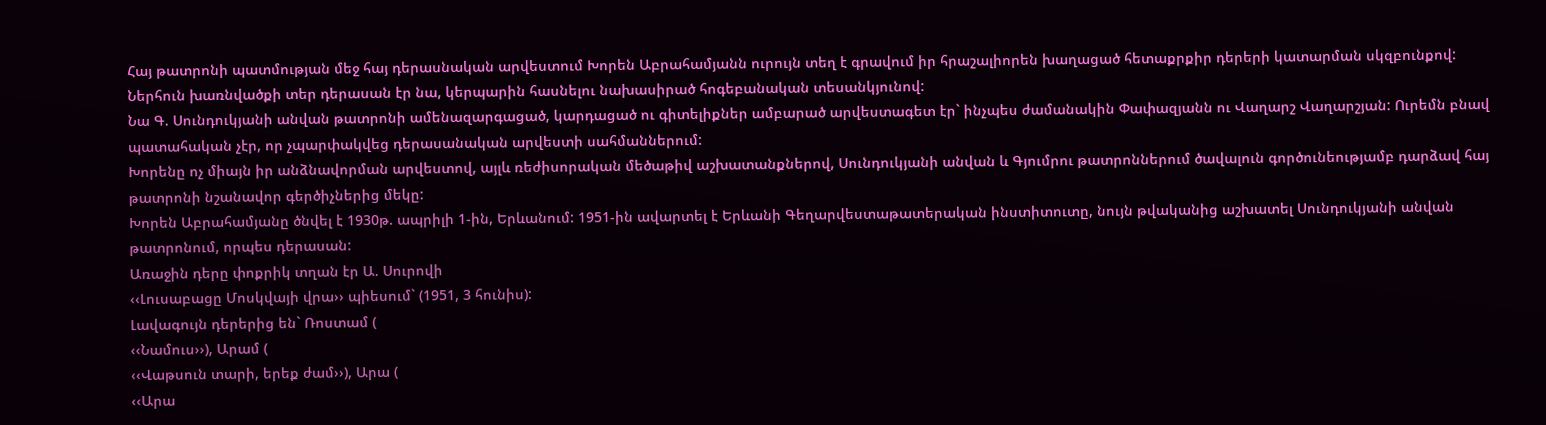Հայ թատրոնի պատմության մեջ հայ դերասնական արվեստում Խորեն Աբրահամյանն ուրույն տեղ է գրավում իր հրաշալիորեն խաղացած հետաքրքիր դերերի կատարման սկզբունքով:
Ներհուն խառնվածքի տեր դերասան էր նա, կերպարին հասնելու նախասիրած հոգեբանական տեսանկյունով:
Նա Գ. Սունդուկյանի անվան թատրոնի ամենազարգացած, կարդացած ու գիտելիքներ ամբարած արվեստագետ էր` ինչպես ժամանակին Փափազյանն ու Վաղարշ Վաղարշյան: Ուրեմն բնավ պատահական չէր, որ չպարփակվեց դերասանական արվեստի սահմաններում:
Խորենը ոչ միայն իր անձնավորման արվեստով, այլև ռեժիսորական մեծաթիվ աշխատանքներով, Սունդուկյանի անվան և Գյումրու թատրոններում ծավալուն գործունեությամբ դարձավ հայ թատրոնի նշանավոր գերծիչներից մեկը:
Խորեն Աբրահամյանը ծնվել է 1930թ. ապրիլի 1-ին, Երևանում: 1951-ին ավարտել է Երևանի Գեղարվեստաթատերական ինստիտուտը, նույն թվականից աշխատել Սունդուկյանի անվան թատրոնում, որպես դերասան:
Առաջին դերը փոքրիկ տղան էր Ա. Սուրովի
‹‹Լուսաբացը Մոսկվայի վրա›› պիեսում` (1951, 3 հունիս):
Լավագույն դերերից են` Ռոստամ (
‹‹Նամուս››), Արամ (
‹‹Վաթսուն տարի, երեք ժամ››), Արա (
‹‹Արա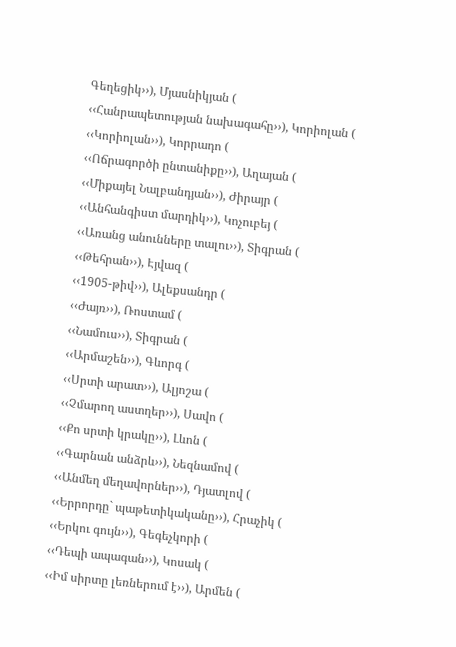Գեղեցիկ››), Մյասնիկյան (
‹‹Հանրապետության նախագահը››), Կորիոլան (
‹‹Կորիոլան››), Կորրադո (
‹‹Ոճրագործի ընտանիքը››), Աղայան (
‹‹Միքայել Նալբանդյան››), Ժիրայր (
‹‹Անհանգիստ մարդիկ››), Կոչուբեյ (
‹‹Առանց անունները տալու››), Տիգրան (
‹‹Թեհրան››), Էյվազ (
‹‹1905-թիվ››), Ալեքսանդր (
‹‹Ժայռ››), Ռոստամ (
‹‹Նամուս››), Տիգրան (
‹‹Արմաշեն››), Գևորգ (
‹‹Սրտի արատ››), Ալյոշա (
‹‹Չմարող աստղեր››), Սավո (
‹‹Քո սրտի կրակը››), Լևոն (
‹‹Գարնան անձրև››), Նեզնամով (
‹‹Անմեղ մեղավորներ››), Դյատլով (
‹‹Երրորդը` պաթետիկականը››), Հրաչիկ (
‹‹Երկու գույն››), Գեգեչկորի (
‹‹Դեպի ապագան››), Կոսակ (
‹‹Իմ սիրտը լեռներում է››), Արմեն (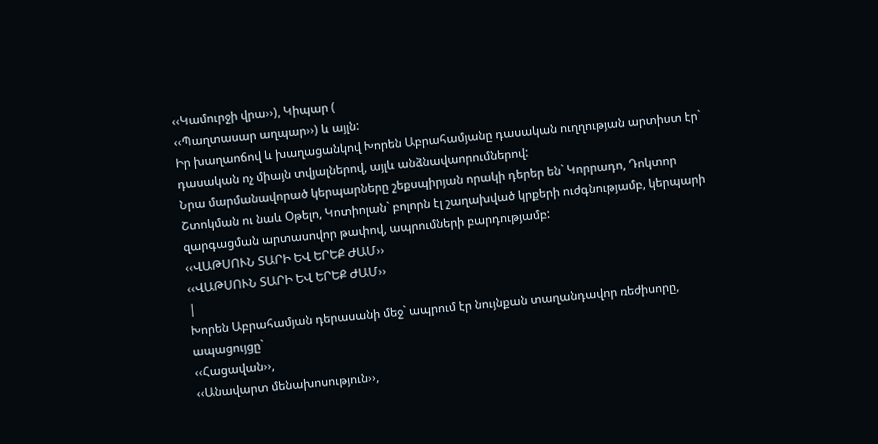‹‹Կամուրջի վրա››), Կիպար (
‹‹Պաղտասար աղպար››) և այլն:
Իր խաղաոճով և խաղացանկով Խորեն Աբրահամյանը դասական ուղղության արտիստ էր` դասական ոչ միայն տվյալներով, այլև անձնավաորումներով:
Նրա մարմանավորած կերպարները շեքսպիրյան որակի դերեր են` Կորրադո, Դոկտոր Շտոկման ու նաև Օթելո, Կոտիոլան` բոլորն էլ շաղախված կրքերի ուժգնությամբ, կերպարի զարգացման արտասովոր թափով, ապրումների բարդությամբ:
‹‹ՎԱԹՍՈՒՆ ՏԱՐԻ ԵՎ ԵՐԵՔ ԺԱՄ››
‹‹ՎԱԹՍՈՒՆ ՏԱՐԻ ԵՎ ԵՐԵՔ ԺԱՄ››
|
Խորեն Աբրահամյան դերասանի մեջ` ապրում էր նույնքան տաղանդավոր ռեժիսորը, ապացույցը`
‹‹Հացավան››,
‹‹Անավարտ մենախոսություն››,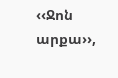‹‹Ջոն արքա››,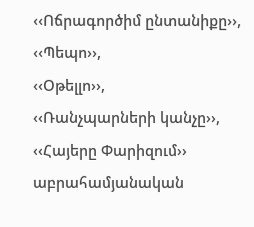‹‹Ոճրագործիմ ընտանիքը››,
‹‹Պեպո››,
‹‹Օթելլո››,
‹‹Ռանչպարների կանչը››,
‹‹Հայերը Փարիզում›› աբրահամյանական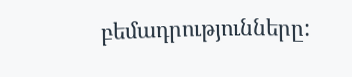բեմադրությունները: